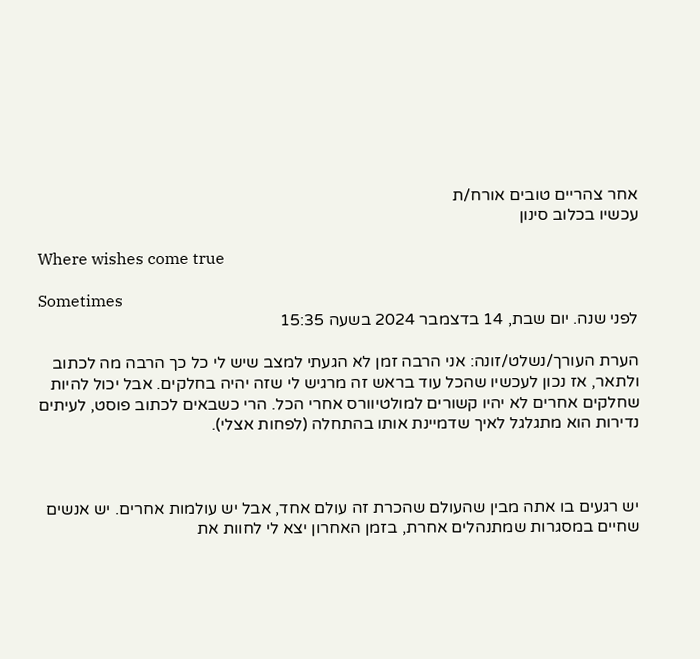אחר צהריים טובים אורח/ת
עכשיו בכלוב סינון

Where wishes come true

Sometimes
לפני שנה. יום שבת, 14 בדצמבר 2024 בשעה 15:35

הערת העורך/נשלט/זונה: אני הרבה זמן לא הגעתי למצב שיש לי כל כך הרבה מה לכתוב ולתאר, אז נכון לעכשיו שהכל עוד בראש זה מרגיש לי שזה יהיה בחלקים. אבל יכול להיות שחלקים אחרים לא יהיו קשורים למולטיוורס אחרי הכל. הרי כשבאים לכתוב פוסט, לעיתים נדירות הוא מתגלגל לאיך שדמיינת אותו בהתחלה (לפחות אצלי).



יש רגעים בו אתה מבין שהעולם שהכרת זה עולם אחד, אבל יש עולמות אחרים. יש אנשים שחיים במסגרות שמתנהלים אחרת, בזמן האחרון יצא לי לחוות את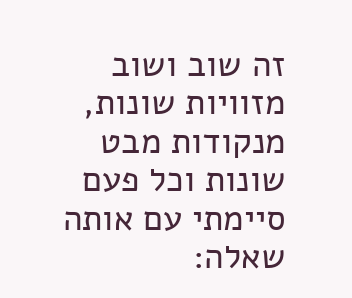זה שוב ושוב מזוויות שונות, מנקודות מבט שונות וכל פעם סיימתי עם אותה שאלה: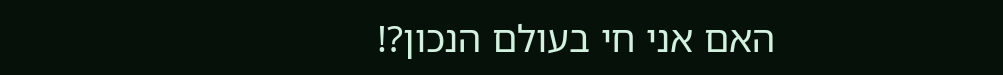האם אני חי בעולם הנכון?!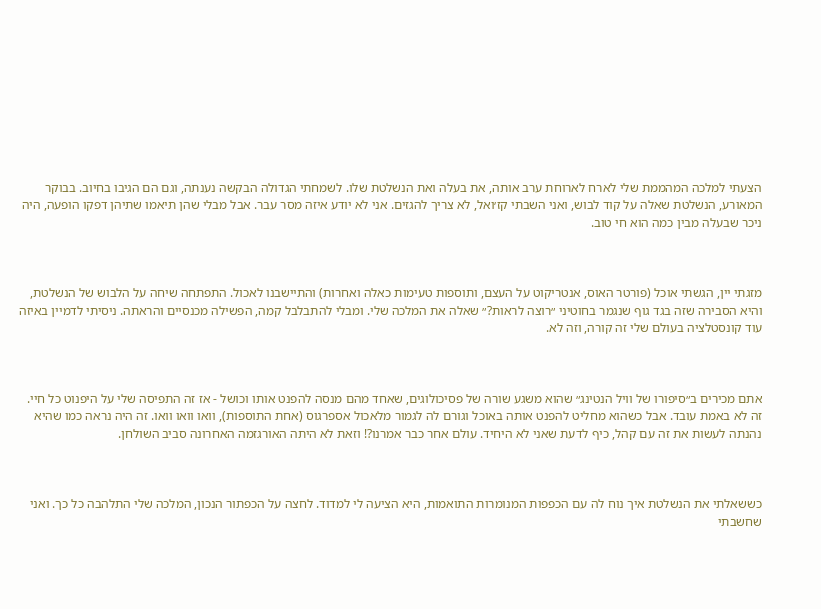הצעתי למלכה המהממת שלי לארח לארוחת ערב אותה, את בעלה ואת הנשלטת שלו. לשמחתי הגדולה הבקשה נענתה, וגם הם הגיבו בחיוב. בבוקר המאורע, הנשלטת שאלה על קוד לבוש, ואני השבתי קז׳ואל, לא צריך להגזים. אני לא יודע איזה מסר עבר. אבל מבלי שהן תיאמו שתיהן דפקו הופעה, היה ניכר שבעלה מבין כמה הוא חי טוב.



מזגתי יין, הגשתי אוכל (פורטר האוס, אנטריקוט על העצם, ותוספות טעימות כאלה ואחרות) והתיישבנו לאכול. התפתחה שיחה על הלבוש של הנשלטת, והיא הסבירה שזה בגד גוף שנגמר בחוטיני ״רוצה לראות?״ שאלה את המלכה שלי. ומבלי להתבלבל קמה, הפשילה מכנסיים והראתה. ניסיתי לדמיין באיזה עוד קונסטלציה בעולם שלי זה קורה, וזה לא.



אתם מכירים ב״סיפורו של וויל הנטינג״ שהוא משגע שורה של פסיכולוגים, שאחד מהם מנסה להפנט אותו וכושל - אז זה התפיסה שלי על היפנוט כל חיי. זה לא באמת עובד. אבל כשהוא מחליט להפנט אותה באוכל וגורם לה לגמור מלאכול אספרגוס (אחת התוספות), וואו וואו וואו. זה היה נראה כמו שהיא נהנתה לעשות את זה עם קהל, כיף לדעת שאני לא היחיד. עולם אחר כבר אמרנו?! וזאת לא היתה האורגזמה האחרונה סביב השולחן.



כששאלתי את הנשלטת איך נוח לה עם הכפפות המנומרות התואמות, היא הציעה לי למדוד. לחצה על הכפתור הנכון, המלכה שלי התלהבה כל כך. ואני שחשבתי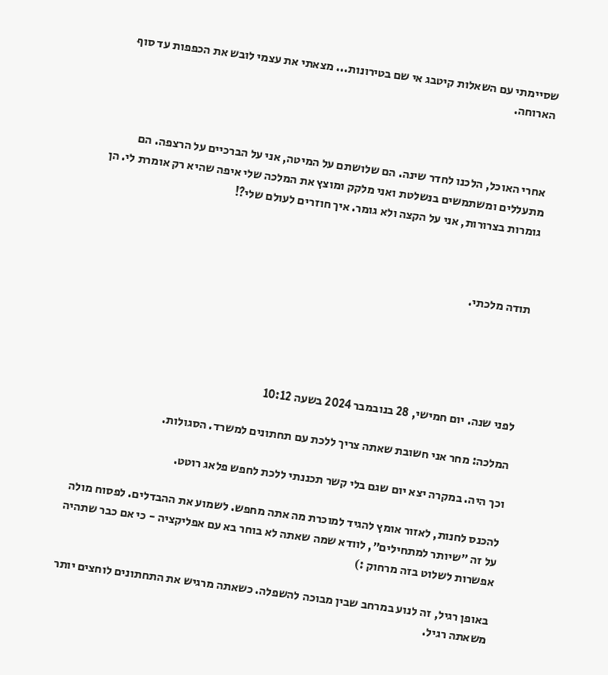שסיימתי עם השאלות קיטבג אי שם בטירונות... מצאתי את עצמי לובש את הכפפות עד סוף הארוחה.



אחרי האוכל, הלכנו לחדר שינה. הם שלושתם על המיטה, אני על הברכיים על הרצפה. הם מתעללים ומשתמשים בנשלטת ואני מלקק ומוצץ את המלכה שלי איפה שהיא רק אומרת לי. הן גומרות בצרורות, אני על הקצה ולא גומר. איך חוזרים לעולם שלי?!



תודה מלכתי.





לפני שנה. יום חמישי, 28 בנובמבר 2024 בשעה 10:12

המלכה: מחר אני חשובת שאתה צריך ללכת עם תחתונים למשרד. הסגולות.

וכך היה. במקרה יצא יום שגם בלי קשר תכננתי ללכת לחפש פלאג רוטט.

להכנס לחנות, לאזור אומץ להגיד למוכרת מה אתה מחפש. לשמוע את ההבדלים. לפסוח מולה על זה ״שיותר למתחילים״, לוודא שמה שאתה לא בוחר בא עם אפליקציה - כי אם כבר שתהיה אפשרות לשלוט בזה מרחוק :)

באופן רגיל, זה לנוע במרחב שבין מבוכה להשפלה. כשאתה מרגיש את התחתונים לוחצים יותר משאתה רגיל.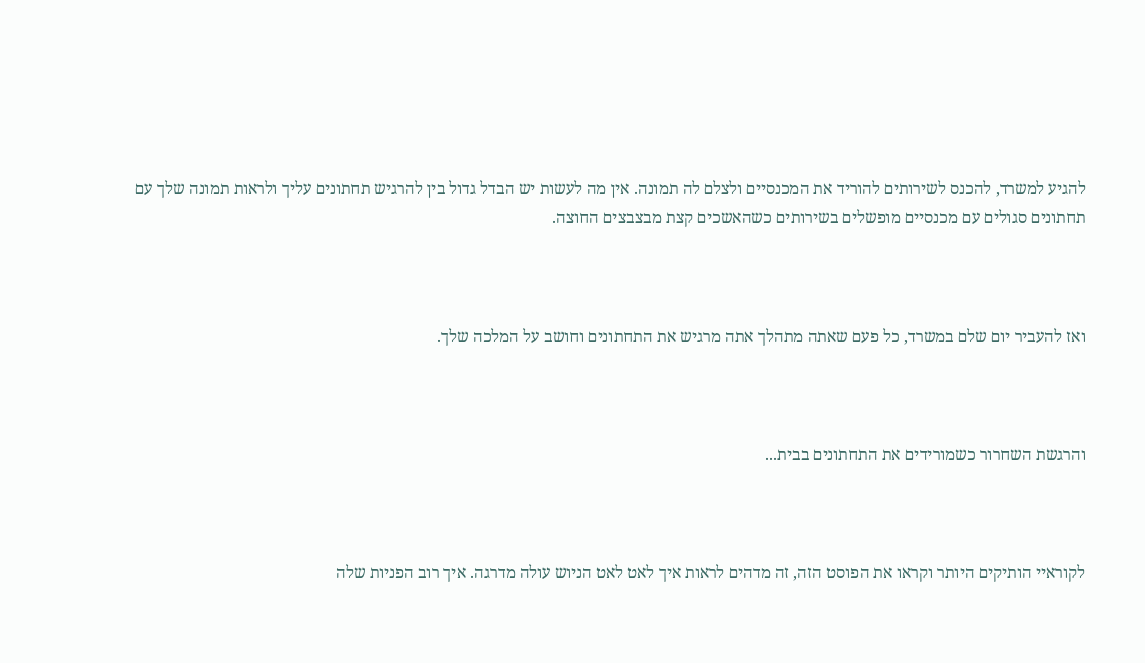להגיע למשרד, להכנס לשירותים להוריד את המכנסיים ולצלם לה תמונה. אין מה לעשות יש הבדל גדול בין להרגיש תחתונים עליך ולראות תמונה שלך עם תחתונים סגולים עם מכנסיים מופשלים בשירותים כשהאשכים קצת מבצבצים החוצה.



ואז להעביר יום שלם במשרד, כל פעם שאתה מתהלך אתה מרגיש את התחתונים וחושב על המלכה שלך.



והרגשת השחרור כשמורידים את התחתונים בבית...



לקוראיי הותיקים היותר וקראו את הפוסט הזה, זה מדהים לראות איך לאט לאט הניוש עולה מדרגה. איך רוב הפניות שלה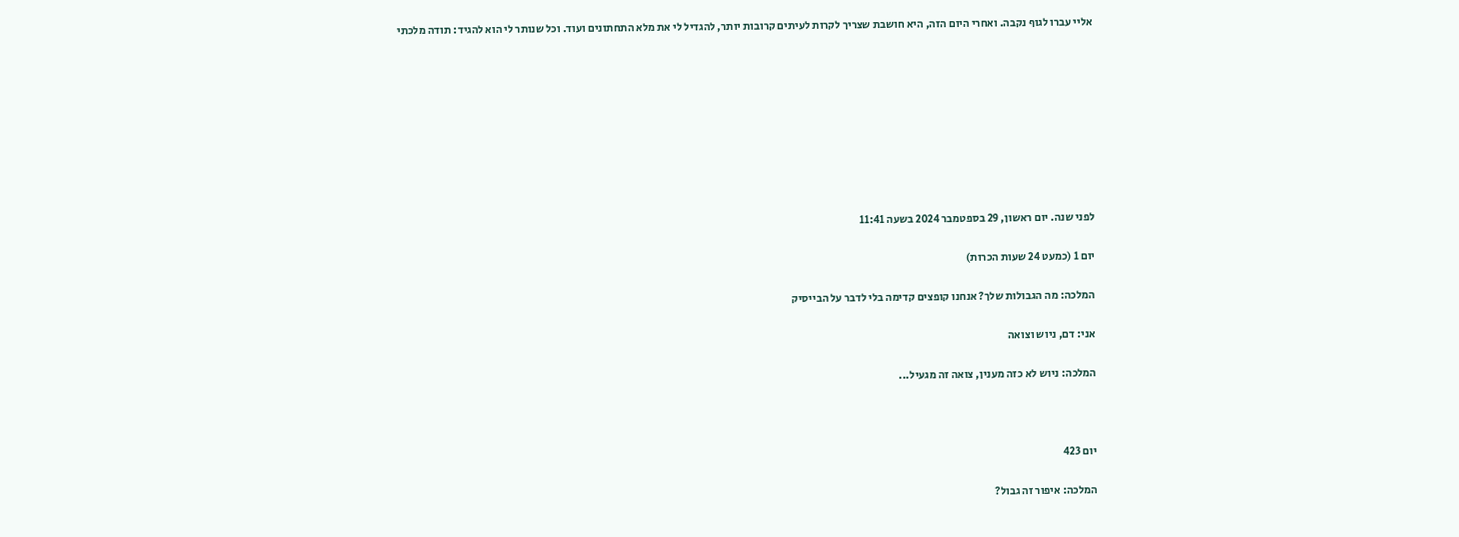אליי עברו לגוף נקבה. ואחרי היום הזה, היא חושבת שצריך לקרות לעיתים קרובות יותר, להגדיל לי את מלא התחתונים ועוד. וכל שנותר לי הוא להגיד: תודה מלכתי









לפני שנה. יום ראשון, 29 בספטמבר 2024 בשעה 11:41

יום 1 (כמעט 24 שעות הכרות)

המלכה: מה הגבולות שלך? אנחנו קופצים קדימה בלי לדבר על הבייסיק

אני: דם, ניוש וצואה

המלכה: ניוש לא כזה מענין, צואה זה מגעיל...



יום 423

המלכה: איפור זה גבול?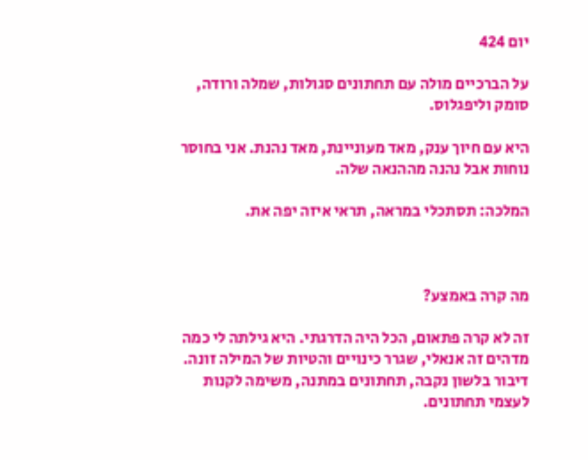יום 424

על הברכיים מולה עם תחתונים סגולות, שמלה ורודה, סומק וליפגלוס.

היא עם חיוך ענק, מאד מעוניינת, מאד נהנת. אני בחוסר נוחות אבל נהנה מההנאה שלה.

המלכה: תסתכלי במראה, תראי איזה יפה את.



מה קרה באמצע?

זה לא קרה פתאום, הכל היה הדרגתי. היא גילתה לי כמה מדהים זה אנאלי, שגרר כינויים והטיות של המילה זונה. דיבור בלשון נקבה, תחתונים במתנה, משימה לקנות לעצמי תחתונים.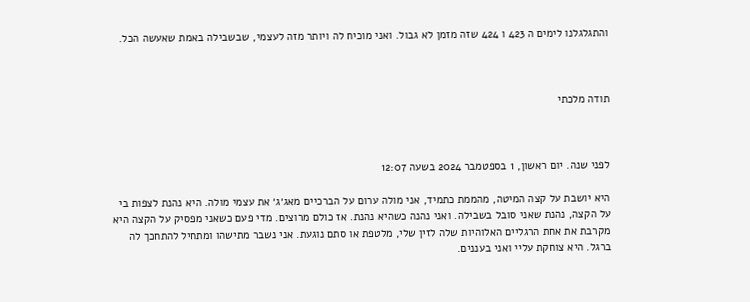והתגלגלנו לימים ה 423 ו 424 שזה מזמן לא גבול. ואני מוכיח לה ויותר מזה לעצמי, שבשבילה באמת שאעשה הכל.



תודה מלכתי



לפני שנה. יום ראשון, 1 בספטמבר 2024 בשעה 12:07

היא יושבת על קצה המיטה, מהממת כתמיד, אני מולה ערום על הברכיים מאג׳ג׳ את עצמי מולה. היא נהנת לצפות בי על הקצה, נהנת שאני סובל בשבילה. ואני נהנה כשהיא נהנת. אז כולם מרוצים. מדי פעם כשאני מפסיק על הקצה היא מקרבת את אחת הרגליים האלוהיות שלה לזין שלי, מלטפת או סתם נוגעת. אני נשבר מתישהו ומתחיל להתחכך לה ברגל. היא צוחקת עליי ואני בעננים.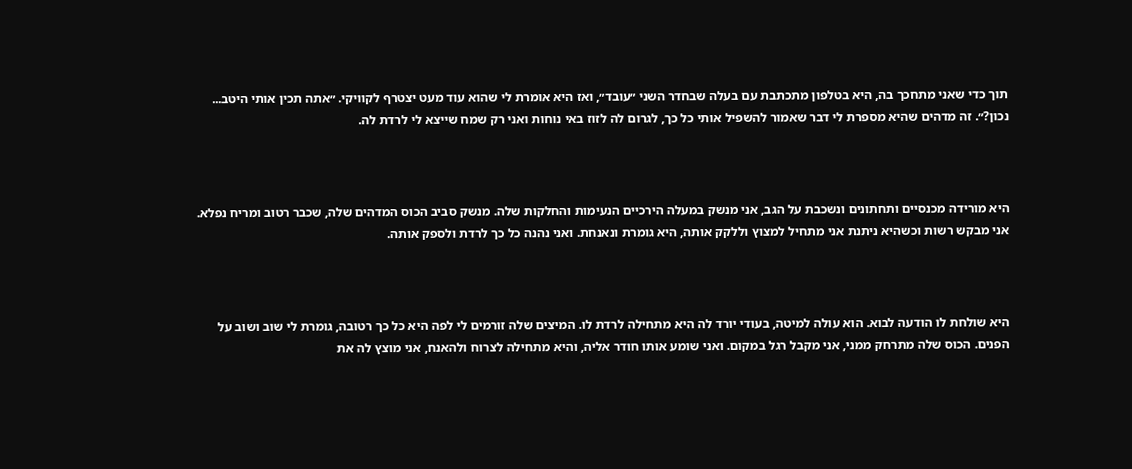תוך כדי שאני מתחכך בה, היא בטלפון מתכתבת עם בעלה שבחדר השני ״עובד״, ואז היא אומרת לי שהוא עוד מעט יצטרף לקוויקי. ״אתה תכין אותי היטב... נכון?״. זה מדהים שהיא מספרת לי דבר שאמור להשפיל אותי כל כך, לגרום לה לזוז באי נוחות ואני רק שמח שייצא לי לרדת לה.



היא מורידה מכנסיים ותחתונים ונשכבת על הגב, אני מנשק במעלה הירכיים הנעימות והחלקות שלה. מנשק סביב הכוס המדהים שלה, שכבר רטוב ומריח נפלא. אני מבקש רשות וכשהיא ניתנת אני מתחיל למצוץ וללקק אותה, היא גומרת ונאנחת. ואני נהנה כל כך לרדת ולספק אותה.



היא שולחת לו הודעה לבוא. הוא עולה למיטה, בעודי יורד לה היא מתחילה לרדת לו. המיצים שלה זורמים לי לפה היא כל כך רטובה, גומרת לי שוב ושוב על הפנים. הכוס שלה מתרחק ממני, אני מקבל רגל במקום. ואני שומע אותו חודר אליה, והיא מתחילה לצרוח ולהאנח, אני מוצץ לה את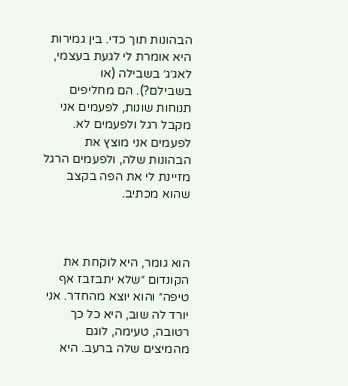הבהונות תוך כדי. בין גמירות היא אומרת לי לגעת בעצמי, לאג׳ג׳ בשבילה (או בשבילם?). הם מחליפים תנוחות שונות, לפעמים אני מקבל רגל ולפעמים לא. לפעמים אני מוצץ את הבהונות שלה, ולפעמים הרגל מזיינת לי את הפה בקצב שהוא מכתיב.



הוא גומר, היא לוקחת את הקונדום ״שלא יתבזבז אף טיפה״ והוא יוצא מהחדר. אני יורד לה שוב, היא כל כך רטובה, טעימה, לוגם מהמיצים שלה ברעב. היא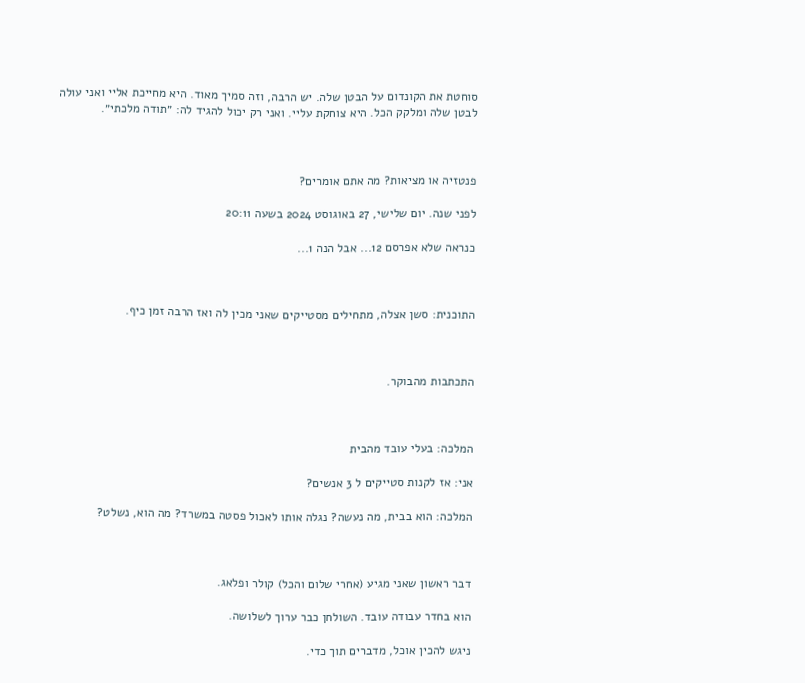סוחטת את הקונדום על הבטן שלה. יש הרבה, וזה סמיך מאוד. היא מחייכת אליי ואני עולה לבטן שלה ומלקק הכל. היא צוחקת עליי. ואני רק יכול להגיד לה: ״תודה מלכתי״.



פנטזיה או מציאות? מה אתם אומרים?

לפני שנה. יום שלישי, 27 באוגוסט 2024 בשעה 20:11

כנראה שלא אפרסם 12... אבל הנה 1...



התוכנית: סשן אצלה, מתחילים מסטייקים שאני מכין לה ואז הרבה זמן כיף.



התכתבות מהבוקר.



המלכה: בעלי עובד מהבית

אני: אז לקנות סטייקים ל 3 אנשים?

המלכה: הוא בבית, מה נעשה? נגלה אותו לאכול פסטה במשרד? מה הוא, נשלט?



דבר ראשון שאני מגיע (אחרי שלום והכל) קולר ופלאג.

הוא בחדר עבודה עובד. השולחן כבר ערוך לשלושה.

ניגש להכין אוכל, מדברים תוך כדי.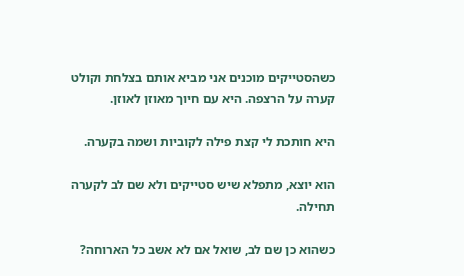כשהסטייקים מוכנים אני מביא אותם בצלחת וקולט קערה על הרצפה. היא עם חיוך מאוזן לאוזן.

היא חותכת לי קצת פילה לקוביות ושמה בקערה.

הוא יוצא, מתפלא שיש סטייקים ולא שם לב לקערה תחילה.

כשהוא כן שם לב, שואל אם לא אשב כל הארוחה?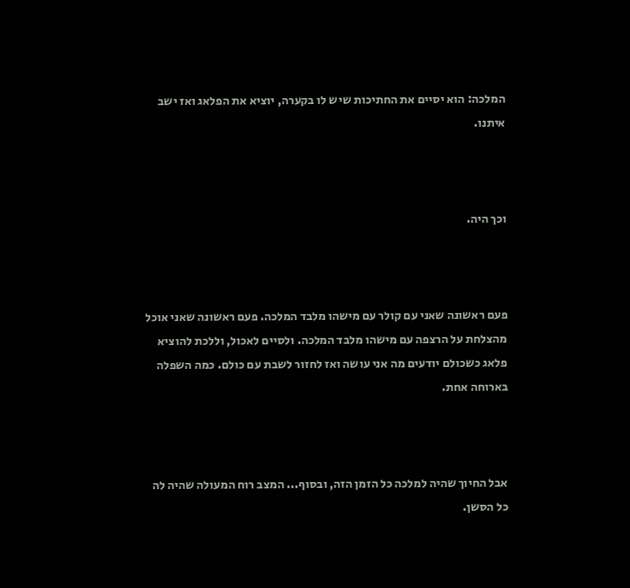המלכה: הוא יסיים את החתיכות שיש לו בקערה, יוציא את הפלאג ואז ישב איתנו.



וכך היה.



פעם ראשונה שאני עם קולר עם מישהו מלבד המלכה. פעם ראשונה שאני אוכל מהצלחת על הרצפה עם מישהו מלבד המלכה. ולסיים לאכול, וללכת להוציא פלאג כשכולם יודעים מה אני עושה ואז לחזור לשבת עם כולם. כמה השפלה בארוחה אחת.



אבל החיוך שהיה למלכה כל הזמן הזה, ובסוף... המצב רוח המעולה שהיה לה כל הסשן.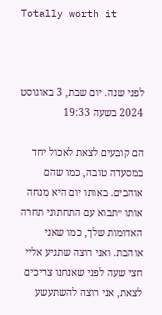Totally worth it



לפני שנה. יום שבת, 3 באוגוסט 2024 בשעה 19:33

הם קובעים לצאת לאכול יחד במסעדה טובה, כמו שהם אוהבים. באותו יום היא מנחה אותו ״תבוא עם התחתוני תחרה האדומות שלך, כמו שאני אוהבת. ואני רוצה שתגיע אליי חצי שעה לפני שאנחנו צריכים לצאת, אני רוצה להשתעשע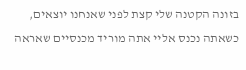בזונה הקטנה שלי קצת לפני שאנחנו יוצאים, כשאתה נכנס אליי אתה מוריד מכנסיים שאראה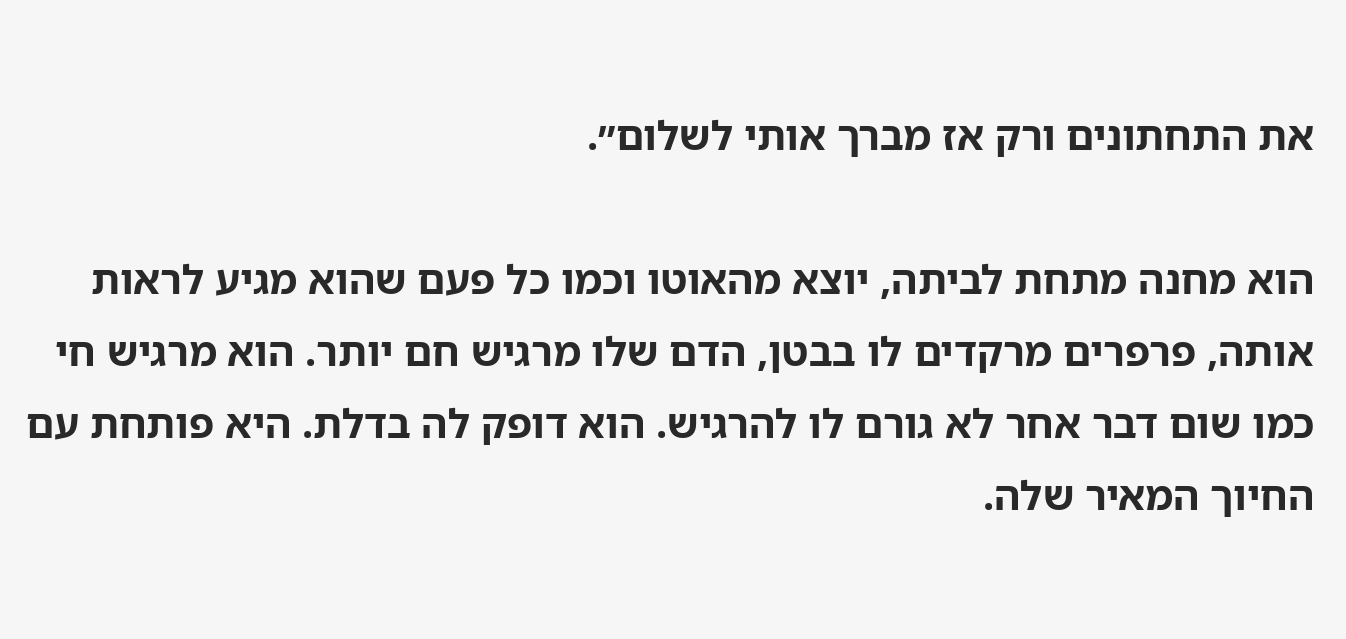את התחתונים ורק אז מברך אותי לשלום״.

הוא מחנה מתחת לביתה, יוצא מהאוטו וכמו כל פעם שהוא מגיע לראות אותה, פרפרים מרקדים לו בבטן, הדם שלו מרגיש חם יותר. הוא מרגיש חי כמו שום דבר אחר לא גורם לו להרגיש. הוא דופק לה בדלת. היא פותחת עם החיוך המאיר שלה.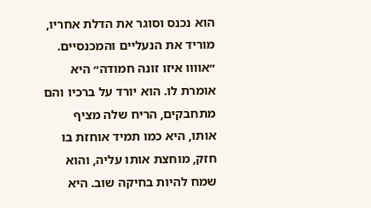הוא נכנס וסוגר את הדלת אחריו, מוריד את הנעליים והמכנסיים. ״אוווו איזו זונה חמודה״ היא אומרת לו. הוא יורד על ברכיו והם מתחבקים, הריח שלה מציף אותו, היא כמו תמיד אוחזת בו חזק, מוחצת אותו עליה, והוא שמח להיות בחיקה שוב. היא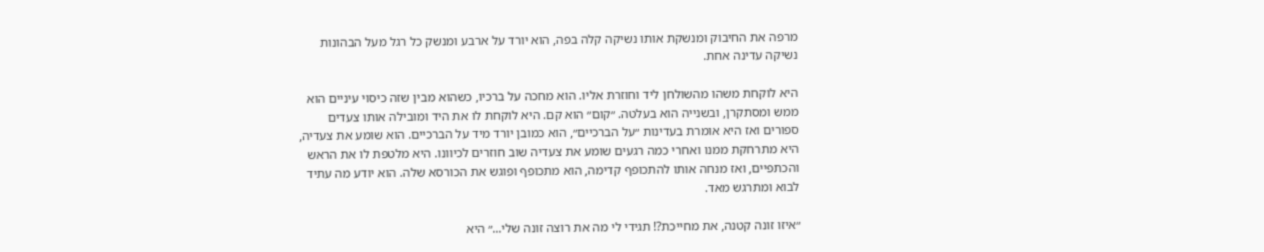מרפה את החיבוק ומנשקת אותו נשיקה קלה בפה, הוא יורד על ארבע ומנשק כל רגל מעל הבהונות נשיקה עדינה אחת.

היא לוקחת משהו מהשולחן ליד וחוזרת אליו. הוא מחכה על ברכיו, כשהוא מבין שזה כיסוי עיניים הוא ממש ומסתקרן, ובשנייה הוא בעלטה. ״קום״ הוא קם. היא לוקחת לו את היד ומובילה אותו צעדים ספורים ואז היא אומרת בעדינות ״על הברכיים״, הוא כמובן יורד מיד על הברכיים. הוא שומע את צעדיה, היא מתרחקת ממנו ואחרי כמה רגעים שומע את צעדיה שוב חוזרים לכיוונו. היא מלטפת לו את הראש והכתפיים, ואז מנחה אותו להתכופף קדימה, הוא מתכופף ופוגש את הכורסא שלה. הוא יודע מה עתיד לבוא ומתרגש מאד.

״איזו זונה קטנה, את מחייכת?! תגידי לי מה את רוצה זונה שלי...״ היא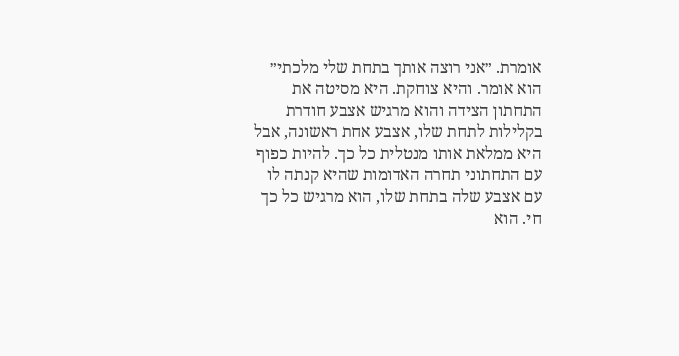אומרת. ״אני רוצה אותך בתחת שלי מלכתי״ הוא אומר. והיא צוחקת. היא מסיטה את התחתון הצידה והוא מרגיש אצבע חודרת בקלילות לתחת שלו, אצבע אחת ראשונה, אבל היא ממלאת אותו מנטלית כל כך. להיות כפוף עם התחתוני תחרה האדומות שהיא קנתה לו עם אצבע שלה בתחת שלו, הוא מרגיש כל כך חי. הוא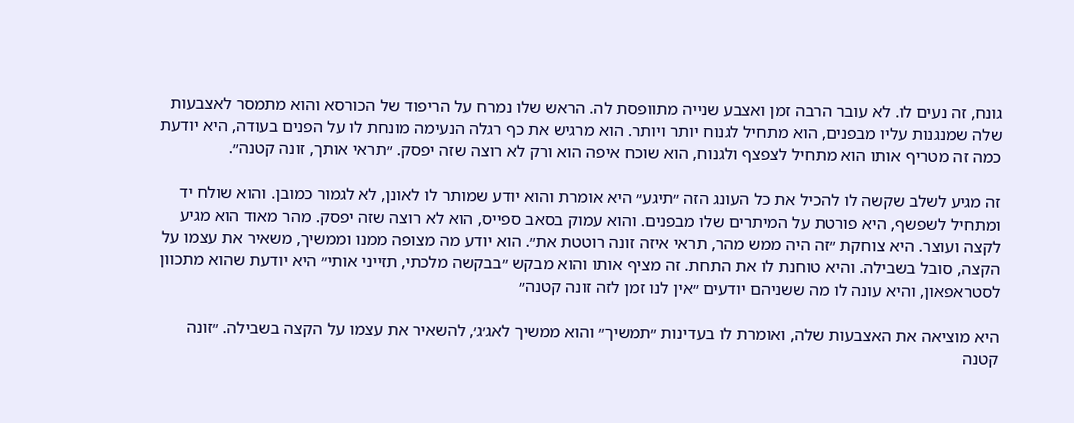גונח, זה נעים לו. לא עובר הרבה זמן ואצבע שנייה מתוופסת לה. הראש שלו נמרח על הריפוד של הכורסא והוא מתמסר לאצבעות שלה שמנגנות עליו מבפנים, הוא מתחיל לגנוח יותר ויותר. הוא מרגיש את כף רגלה הנעימה מונחת לו על הפנים בעודה, היא יודעת כמה זה מטריף אותו הוא מתחיל לצפצף ולגנוח, הוא שוכח איפה הוא ורק לא רוצה שזה יפסק. ״תראי אותך, זונה קטנה״.

זה מגיע לשלב שקשה לו להכיל את כל העונג הזה ״תיגע״ היא אומרת והוא יודע שמותר לו לאונן, לא לגמור כמובן. והוא שולח יד ומתחיל לשפשף, היא פורטת על המיתרים שלו מבפנים. והוא עמוק בסאב ספייס, הוא לא רוצה שזה יפסק. מהר מאוד הוא מגיע לקצה ועוצר. היא צוחקת ״זה היה ממש מהר, תראי איזה זונה רוטטת את״. הוא יודע מה מצופה ממנו וממשיך, משאיר את עצמו על הקצה, סובל בשבילה. והיא טוחנת לו את התחת. זה מציף אותו והוא מבקש ״בבקשה מלכתי, תזייני אותי״ היא יודעת שהוא מתכוון לסטראפאון, והיא עונה לו מה ששניהם יודעים ״אין לנו זמן לזה זונה קטנה״

היא מוציאה את האצבעות שלה, ואומרת לו בעדינות ״תמשיך״ והוא ממשיך לאג׳ג׳, להשאיר את עצמו על הקצה בשבילה. ״זונה קטנה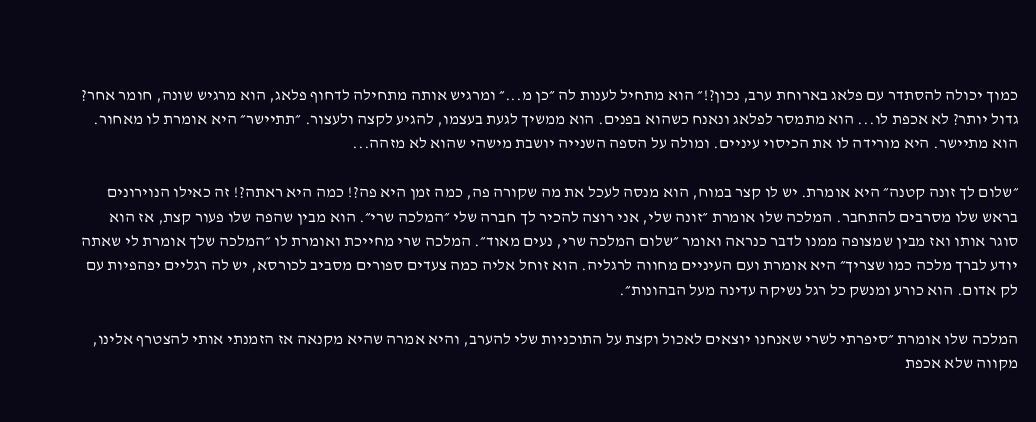כמוך יכולה להסתדר עם פלאג בארוחת ערב, נכון?!״ הוא מתחיל לענות לה ״כן מ...״ ומרגיש אותה מתחילה לדחוף פלאג, הוא מרגיש שונה, חומר אחר? גדול יותר? לא אכפת לו... הוא מתמסר לפלאג ונאנח כשהוא בפנים. הוא ממשיך לגעת בעצמו, להגיע לקצה ולעצור. ״תתיישר״ היא אומרת לו מאחור. הוא מתיישר. היא מורידה לו את הכיסוי עיניים. ומולה על הספה השנייה יושבת מישהי שהוא לא מזהה...

״שלום לך זונה קטנה״ היא אומרת. יש לו קצר במוח, הוא מנסה לעכל את מה שקורה פה, כמה זמן היא פה?! כמה היא ראתה?! זה כאילו הנוירונים בראש שלו מסרבים להתחבר. המלכה שלו אומרת ״זונה שלי, אני רוצה להכיר לך חברה שלי ״המלכה שרי״. הוא מבין שהפה שלו פעור קצת, אז הוא סוגר אותו ואז מבין שמצופה ממנו לדבר כנראה ואומר ״שלום המלכה שרי, נעים מאוד״. המלכה שרי מחייכת ואומרת לו ״המלכה שלך אומרת לי שאתה יודע לברך מלכה כמו שצריך״ היא אומרת ועם העיניים מחווה לרגליה. הוא זוחל אליה כמה צעדים ספורים מסביב לכורסא, יש לה רגליים יפהפיות עם לק אדום. הוא כורע ומנשק כל רגל נשיקה עדינה מעל הבהונות״.

המלכה שלו אומרת ״סיפרתי לשרי שאנחנו יוצאים לאכול וקצת על התוכניות שלי להערב, והיא אמרה שהיא מקנאה אז הזמנתי אותי להצטרף אלינו, מקווה שלא אכפת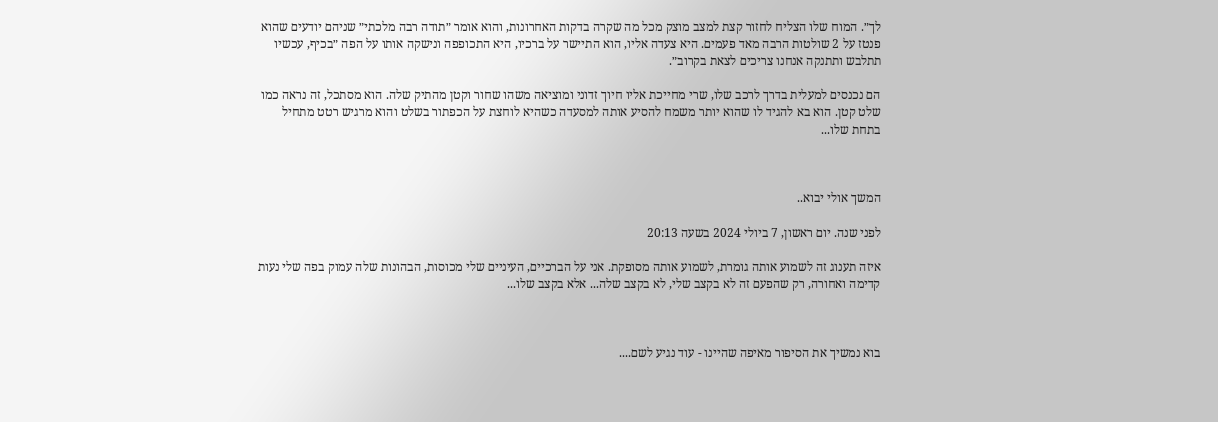לך״. המוח שלו הצליח לחזור קצת למצב מוצק מכל מה שקרה בדקות האחרונות, והוא אומר ״תודה רבה מלכתי״ שניהם יודעים שהוא פנטז על 2 שולטות הרבה מאד פעמים. היא צעדה אליו, הוא התיישר על ברכיו, היא התכופפה ונישקה אותו על הפה ״בכיף, עכשיו תתלבש ותתנקה אנחנו צריכים לצאת בקרוב״.

הם נכנסים למעלית בדרך לרכב שלו, שרי מחייכת אליו חיוך זדוני ומוציאה משהו שחור וקטן מהתיק שלה. הוא מסתכל, זה נראה כמו שלט קטן. הוא בא להגיד לו שהוא יותר משמח להסיע אותה למסעדה כשהיא לוחצת על הכפתור בשלט והוא מרגיש רטט מתחיל בתחת שלו...



המשך אולי יבוא..

לפני שנה. יום ראשון, 7 ביולי 2024 בשעה 20:13

איזה תענוג זה לשמוע אותה גומרת, לשמוע אותה מסופקת. אני על הברכיים, העיניים שלי מכוסות, הבהונות שלה עמוק בפה שלי נעות קדימה ואחורה, רק שהפעם זה לא בקצב שלי, לא בקצב שלה... אלא בקצב שלו...



בוא נמשיך את הסיפור מאיפה שהיינו - עוד נגיע לשם....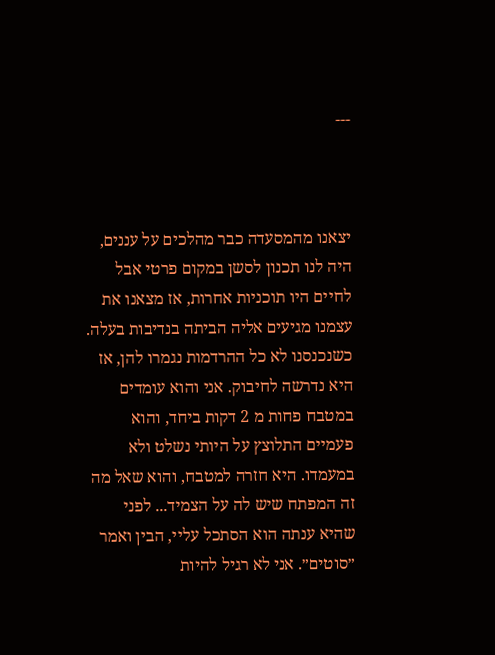---



יצאנו מהמסעדה כבר מהלכים על עננים, היה לנו תכנון לסשן במקום פרטי אבל לחיים היו תוכניות אחרות, אז מצאנו את עצמנו מגיעים אליה הביתה בנדיבות בעלה. כשנכנסנו לא כל ההרדמות נגמרו להן, אז היא נדרשה לחיבוק. אני והוא עומדים במטבח פחות מ 2 דקות ביחד, והוא פעמיים התלוצץ על היותי נשלט ולא במעמדו. היא חזרה למטבח, והוא שאל מה זה המפתח שיש לה על הצמיד... לפני שהיא ענתה הוא הסתכל עליי, הבין ואמר ״סוטים״. אני לא רגיל להיות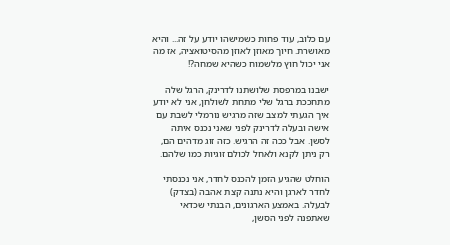עם כלוב, עוד פחות כשמישהו יודע על זה... והיא מאושרת. חיוך מאוזן לאוזן מהסיטואציה, אז מה אני יכול חוץ מלשמוח כשהיא שמחה?!

ישבנו במרפסת שלושתנו לדרינק, הרגל שלה מתחככת ברגל שלי מתחת לשולחן, אני לא יודע איך הגעתי למצב שזה מרגיש נורמלי לשבת עם אישה ובעלה לדרינק לפני שאני נכנס איתה לסשן. אבל ככה זה הרגיש. כזה זוג מדהים הם, רק ניתן לקנא ולאחל לכולם זוגיות כמו שלהם.

הוחלט שהגיע הזמן להכנס לחדר, אני נכנסתי לחדר לארגן והיא נתנה קצת אהבה (בצדק) לבעלה. באמצע הארגונים, הבנתי שכדאי שאתפנה לפני הסשן,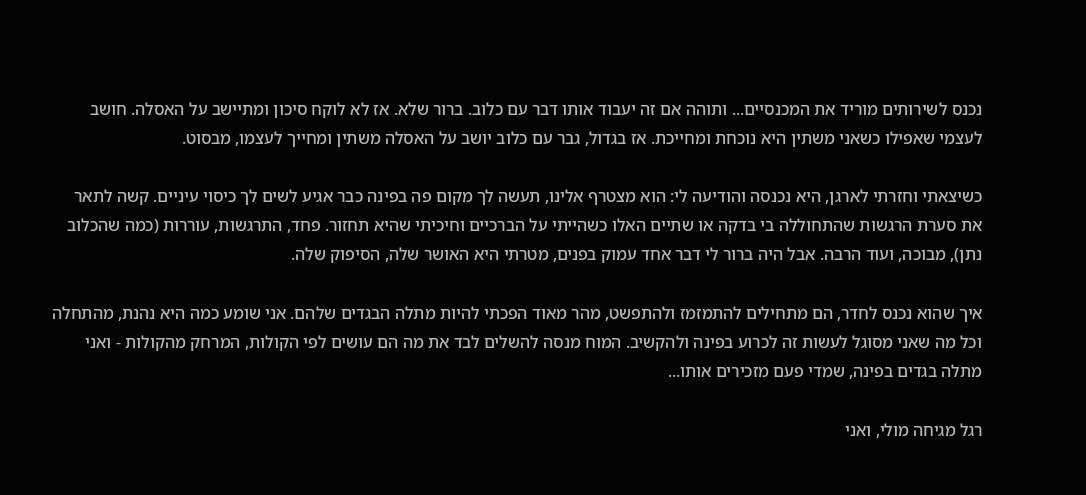נכנס לשירותים מוריד את המכנסיים... ותוהה אם זה יעבוד אותו דבר עם כלוב. ברור שלא. אז לא לוקח סיכון ומתיישב על האסלה. חושב לעצמי שאפילו כשאני משתין היא נוכחת ומחייכת. אז בגדול, גבר עם כלוב יושב על האסלה משתין ומחייך לעצמו, מבסוט.

כשיצאתי וחזרתי לארגן, היא נכנסה והודיעה לי: הוא מצטרף אלינו, תעשה לך מקום פה בפינה כבר אגיע לשים לך כיסוי עיניים. קשה לתאר את סערת הרגשות שהתחוללה בי בדקה או שתיים האלו כשהייתי על הברכיים וחיכיתי שהיא תחזור. פחד, התרגשות, עוררות (כמה שהכלוב נתן), מבוכה, ועוד הרבה. אבל היה ברור לי דבר אחד עמוק בפנים, מטרתי היא האושר שלה, הסיפוק שלה.

איך שהוא נכנס לחדר, הם מתחילים להתמזמז ולהתפשט, מהר מאוד הפכתי להיות מתלה הבגדים שלהם. אני שומע כמה היא נהנת, מהתחלה וכל מה שאני מסוגל לעשות זה לכרוע בפינה ולהקשיב. המוח מנסה להשלים לבד את מה הם עושים לפי הקולות, המרחק מהקולות - ואני מתלה בגדים בפינה, שמדי פעם מזכירים אותו...

רגל מגיחה מולי, ואני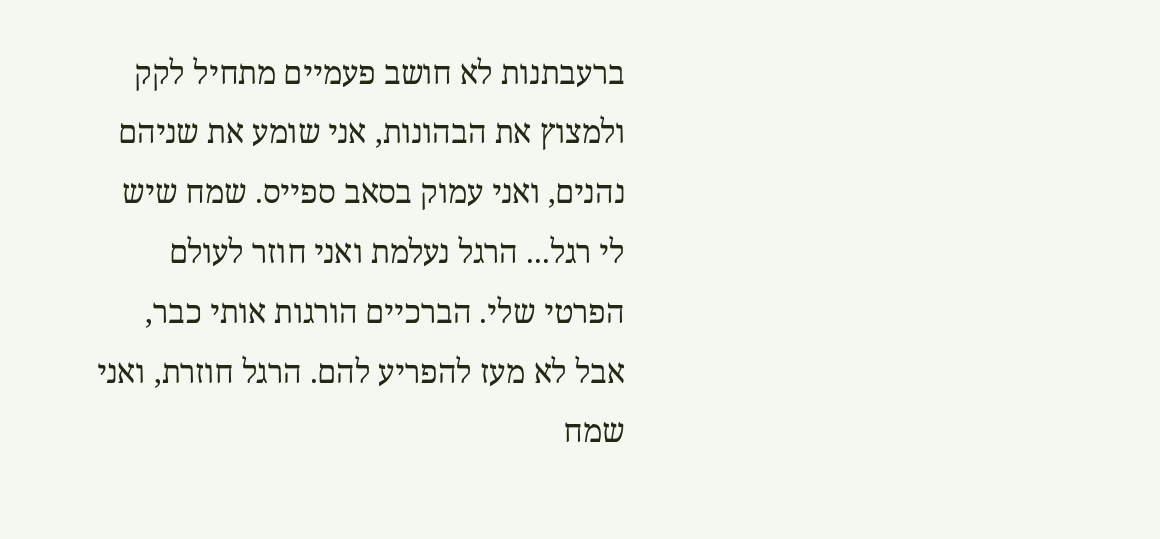ברעבתנות לא חושב פעמיים מתחיל לקק ולמצוץ את הבהונות, אני שומע את שניהם נהנים, ואני עמוק בסאב ספייס. שמח שיש לי רגל... הרגל נעלמת ואני חוזר לעולם הפרטי שלי. הברכיים הורגות אותי כבר, אבל לא מעז להפריע להם. הרגל חוזרת, ואני שמח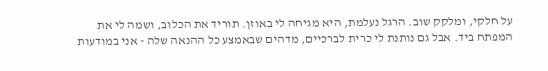על חלקי, ומלקק שוב. הרגל נעלמת, היא מגיחה לי באוזן. תוריד את הכלוב, ושמה לי את המפתח ביד. אבל גם נותנת לי כרית לברכיים, מדהים שבאמצע כל ההנאה שלה - אני במודעות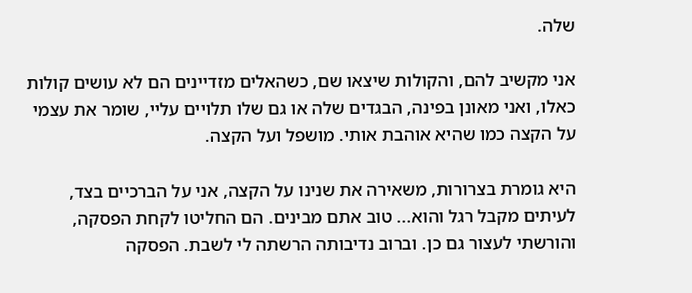שלה.

אני מקשיב להם, והקולות שיצאו שם, כשהאלים מזדיינים הם לא עושים קולות כאלו, ואני מאונן בפינה, הבגדים שלה או גם שלו תלויים עליי, שומר את עצמי על הקצה כמו שהיא אוהבת אותי. מושפל ועל הקצה.

היא גומרת בצרורות, משאירה את שנינו על הקצה, אני על הברכיים בצד, לעיתים מקבל רגל והוא... טוב אתם מבינים. הם החליטו לקחת הפסקה, והורשתי לעצור גם כן. וברוב נדיבותה הרשתה לי לשבת. הפסקה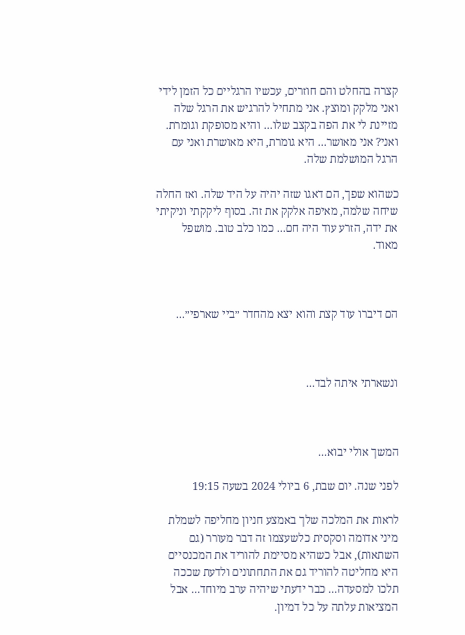קצרה בהחלט והם חוזרים, עכשיו הרגליים כל הזמן לידי ואני מלקק ומוצץ. אני מתחיל להרגיש את הרגל שלה מזיינת לי את הפה בקצב שלו... והיא מסופקת וגומרת. ואני? אני מאושר... היא גומרת, היא מאושרת ואני עם הרגל המושלמת שלה.

כשהוא שפך, הם דאגו שזה יהיה על היד שלה. ואז החלה שיחה שלמה, מאיפה אלקק את זה. בסוף ליקקתי וניקיתי את ידה, הזרע עוד היה חם... כמו כלב טוב. מושפל מאוד.



הם דיברו עוד קצת והוא יצא מהחדר ״ביי שארפי״...



ונשארתי איתה לבד...



המשך אולי יבוא...

לפני שנה. יום שבת, 6 ביולי 2024 בשעה 19:15

לראות את המלכה שלך באמצע חניון מחליפה לשמלת מיני אדומה וסקסית כלשעצמו זה דבר מעורר (גם השתאות), אבל כשהיא מסיימת להוריד את המכנסיים היא מחליטה להוריד גם את התחתונים ולדעת שככה תלכו למסעדה... כבר ידעתי שיהיה ערב מיוחד... אבל המציאות עלתה על כל דמיון.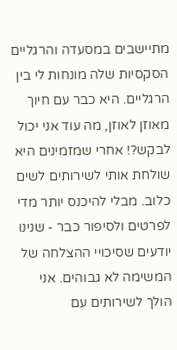מתיישבים במסעדה והרגליים הסקסיות שלה מונחות לי בין הרגליים. היא כבר עם חיוך מאוזן לאוזן, מה עוד אני יכול לבקש?! אחרי שמזמינים היא שולחת אותי לשירותים לשים כלוב. מבלי להיכנס יותר מדי לפרטים ולסיפור כבר - שנינו יודעים שסיכויי ההצלחה של המשימה לא גבוהים. אני הולך לשירותים עם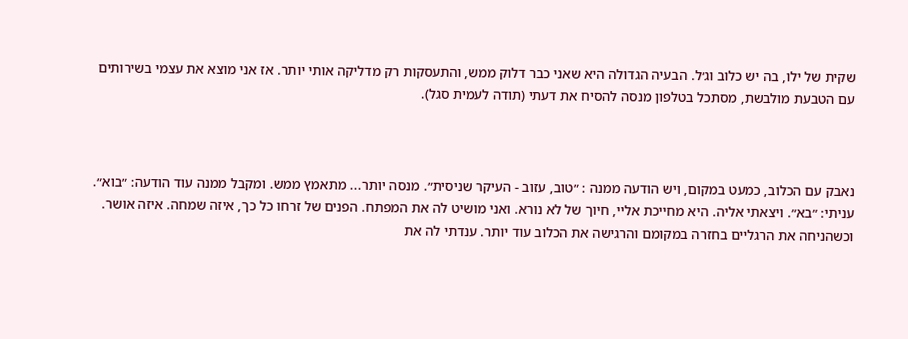שקית של ילו, בה יש כלוב וג׳ל. הבעיה הגדולה היא שאני כבר דלוק ממש, והתעסקות רק מדליקה אותי יותר. אז אני מוצא את עצמי בשירותים עם הטבעת מולבשת, מסתכל בטלפון מנסה להסיח את דעתי (תודה לעמית סגל).



נאבק עם הכלוב, כמעט במקום, ויש הודעה ממנה : ״טוב, עזוב - העיקר שניסית״. מנסה יותר... מתאמץ ממש. ומקבל ממנה עוד הודעה: ״בוא״. עניתי: ״בא״. ויצאתי אליה. היא מחייכת אליי, חיוך של לא נורא. ואני מושיט לה את המפתח. הפנים של זרחו כל כך, איזה שמחה. איזה אושר. וכשהניחה את הרגליים בחזרה במקומם והרגישה את הכלוב עוד יותר. ענדתי לה את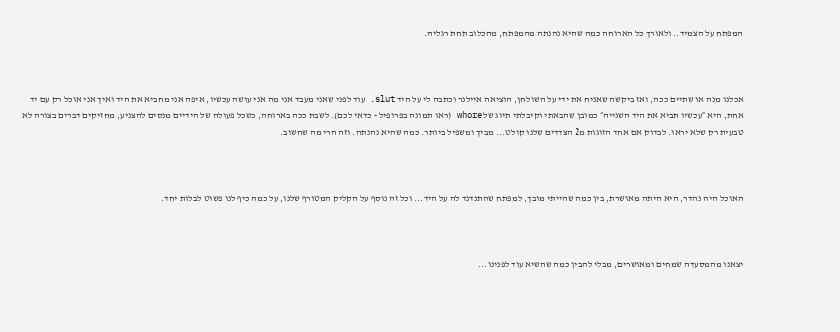המפתח על הצמיד.. ולאורך כל הארוחה כמה שהיא נהנתה מהמפתח, מהכלוב תחת רגליה.



אכלנו מנה או שתיים ככה, ואז ביקשה שאניח את ידי על השולחן, הוציאה איילנר וכתבה לי על היד slut. עוד לפני שאני מעבד אני מה אני עושה עכשיו, איפה אני מחביא את היד ואיך אני אוכל רק עם יד אחת, היא ״עכשיו תביא את היד השנייה״ כמובן שהבאתי וקיבלתי תיוג של whore (ראו תמונה בפרופיל - כדאי לכם). לשבת ככה בארוחה, כשכל פעולה של הידיים מנסים להצניע, מחזיקים דברים בצורה לא טבעית רק שלא יראו. לבדוק אם אחד הזוגות מ2 הצדדים שלנו קולט... מביך ומשפיל ביותר. כמה שהיא נהנתה. וזה הרי מה שחשוב.



האוכל היה נהדר, היא היתה מאושרת, בין כמה שהייתי מובך, למפתח שהתנדנד לה על היד... וכל זה נוסף על הקליק המטורף שלנו, על כמה כיף לנו פשוט לבלות יחד.



יצאנו מהמסעדה שמחים ומאושרים, מבלי להבין כמה שהשיא עוד לפנינו...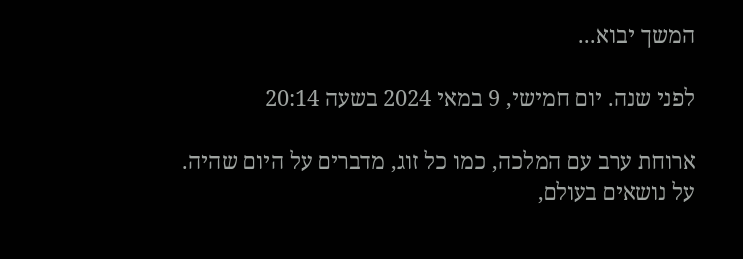המשך יבוא...

לפני שנה. יום חמישי, 9 במאי 2024 בשעה 20:14

ארוחת ערב עם המלכה, כמו כל זוג, מדברים על היום שהיה. על נושאים בעולם,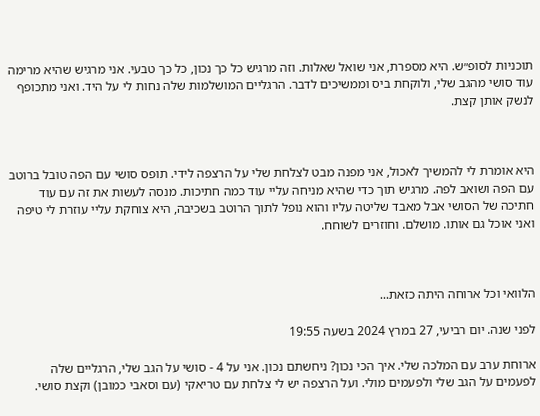תוכניות לסופ״ש. היא מספרת, אני שואל שאלות. וזה מרגיש כל כך נכון, כל כך טבעי. אני מרגיש שהיא מרימה עוד סושי מהגב שלי, ולוקחת ביס וממשיכים לדבר. הרגליים המושלמות שלה נחות לי על היד. ואני מתכופף לנשק אותן קצת.



היא אומרת לי להמשיך לאכול, אני מפנה מבט לצלחת שלי על הרצפה לידי. תופס סושי עם הפה טובל ברוטב עם הפה ושואב לפה. מרגיש תוך כדי שהיא מניחה עליי עוד כמה חתיכות. מנסה לעשות את זה עם עוד חתיכה של הסושי אבל מאבד שליטה עליו והוא נופל לתוך הרוטב בשכיבה, היא צוחקת עליי עוזרת לי טיפה ואני אוכל גם אותו. מושלם. וחוזרים לשוחח.



הלוואי וכל ארוחה היתה כזאת...

לפני שנה. יום רביעי, 27 במרץ 2024 בשעה 19:55

ארוחת ערב עם המלכה שלי. איך הכי נכון? ניחשתם נכון. אני על 4 - סושי על הגב שלי, הרגליים שלה לפעמים על הגב שלי ולפעמים מולי. ועל הרצפה יש לי צלחת עם טריאקי (עם וסאבי כמובן) וקצת סושי.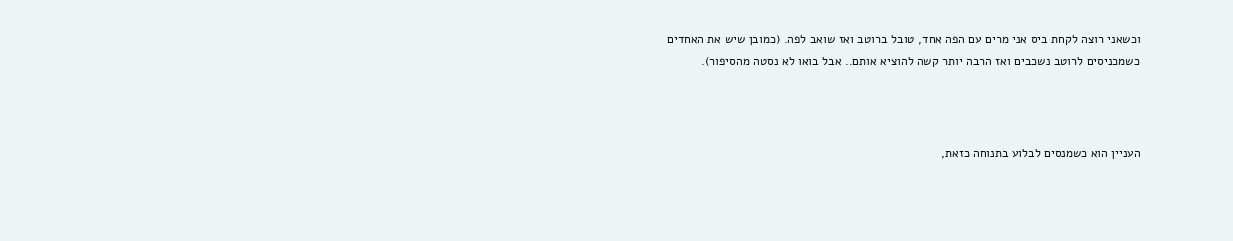וכשאני רוצה לקחת ביס אני מרים עם הפה אחד, טובל ברוטב ואז שואב לפה. (כמובן שיש את האחדים כשמכניסים לרוטב נשכבים ואז הרבה יותר קשה להוציא אותם.. אבל בואו לא נסטה מהסיפור).



העניין הוא כשמנסים לבלוע בתנוחה כזאת,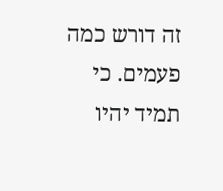זה דורש כמה פעמים. כי תמיד יהיו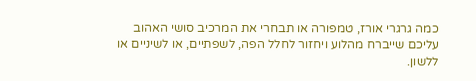כמה גרגרי אורז, טמפורה או תבחרי את המרכיב סושי האהוב עליכם שייברח מהלוע ויחזור לחלל הפה, לשפתיים, או לשיניים או ללשון.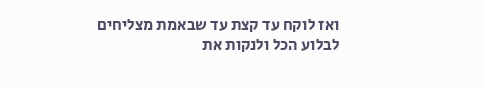ואז לוקח עד קצת עד שבאמת מצליחים לבלוע הכל ולנקות את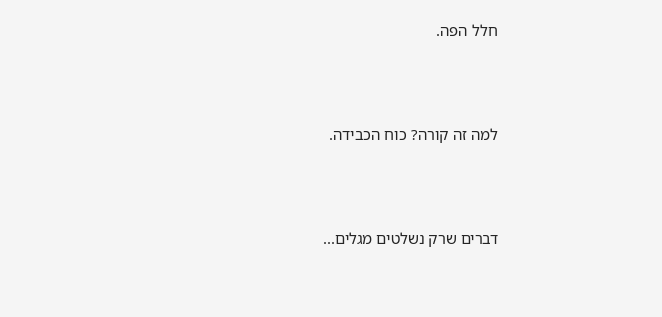חלל הפה.



למה זה קורה? כוח הכבידה.



דברים שרק נשלטים מגלים...